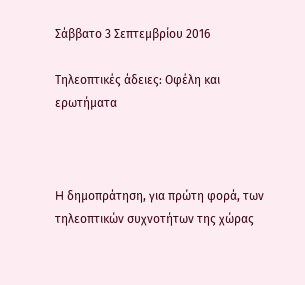Σάββατο 3 Σεπτεμβρίου 2016

Τηλεοπτικές άδειες: Οφέλη και ερωτήματα



H δημοπράτηση, για πρώτη φορά, των τηλεοπτικών συχνοτήτων της χώρας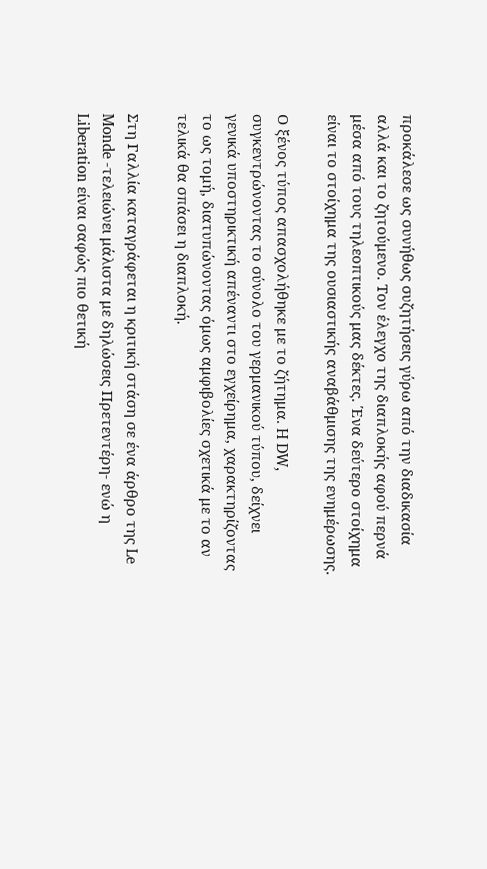προκάλεσε ως συνήθως συζητήσεις γύρω από την διαδικασία αλλά και το ζητούμενο. Τον έλεγχο της διαπλοκής αφού περνά μέσα από τους τηλεοπτικούς μας δέκτες. Ένα δεύτερο στοίχημα είναι το στοίχημα της ουσιαστικής αναβάθμισης της ενημέρωσης.

Ο ξένος τύπος απασχολήθηκε με το ζήτημα. H DW, συγκεντρώνοντας το σύνολο του γερμανικού τύπου, δείχνει γενικά υποστηρικτική απέναντι στο εγχείρημα, χαρακτηρίζοντας το ως τομή, διατυπώνοντας όμως αμφιβολίες σχετικά με το αν τελικά θα σπάσει η διαπλοκή.

Στη Γαλλία καταγράφεται η κριτική στάση σε ένα άρθρο της Le Monde -τελειώνει μάλιστα με δηλώσεις Πρετεντέρη- ενώ η Liberation είναι σαφώς πιο θετική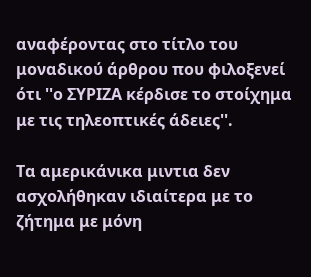αναφέροντας στο τίτλο του μοναδικού άρθρου που φιλοξενεί ότι ''ο ΣΥΡΙΖΑ κέρδισε το στοίχημα με τις τηλεοπτικές άδειες''.

Τα αμερικάνικα μιντια δεν ασχολήθηκαν ιδιαίτερα με το ζήτημα με μόνη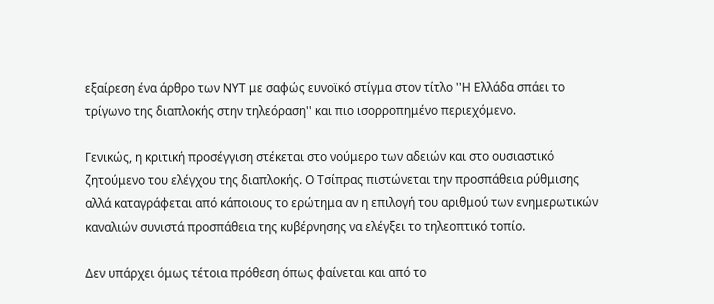εξαίρεση ένα άρθρο των ΝΥΤ με σαφώς ευνοϊκό στίγμα στον τίτλο ''Η Ελλάδα σπάει το τρίγωνο της διαπλοκής στην τηλεόραση'' και πιο ισορροπημένο περιεχόμενο.

Γενικώς, η κριτική προσέγγιση στέκεται στο νούμερο των αδειών και στο ουσιαστικό ζητούμενο του ελέγχου της διαπλοκής. Ο Τσίπρας πιστώνεται την προσπάθεια ρύθμισης αλλά καταγράφεται από κάποιους το ερώτημα αν η επιλογή του αριθμού των ενημερωτικών καναλιών συνιστά προσπάθεια της κυβέρνησης να ελέγξει το τηλεοπτικό τοπίο.

Δεν υπάρχει όμως τέτοια πρόθεση όπως φαίνεται και από το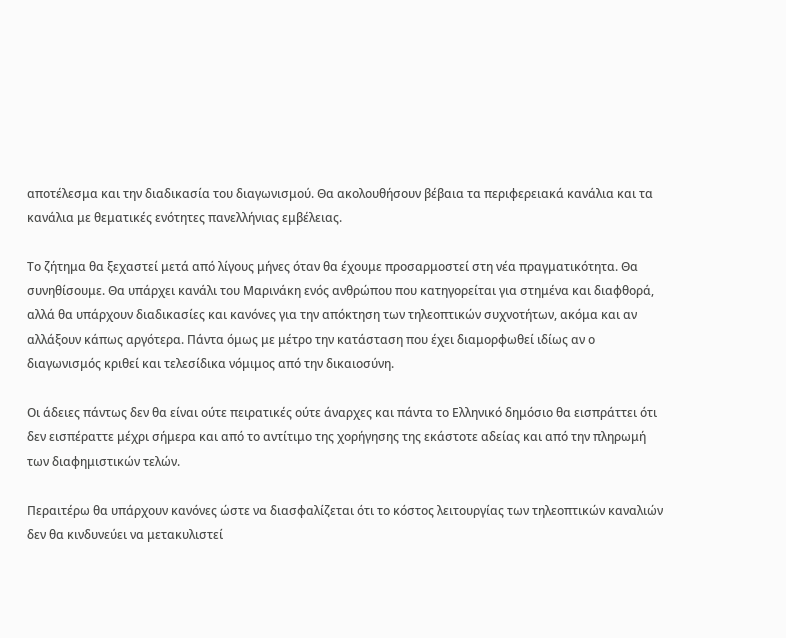αποτέλεσμα και την διαδικασία του διαγωνισμού. Θα ακολουθήσουν βέβαια τα περιφερειακά κανάλια και τα κανάλια με θεματικές ενότητες πανελλήνιας εμβέλειας.

Το ζήτημα θα ξεχαστεί μετά από λίγους μήνες όταν θα έχουμε προσαρμοστεί στη νέα πραγματικότητα. Θα συνηθίσουμε. Θα υπάρχει κανάλι του Μαρινάκη ενός ανθρώπου που κατηγορείται για στημένα και διαφθορά, αλλά θα υπάρχουν διαδικασίες και κανόνες για την απόκτηση των τηλεοπτικών συχνοτήτων, ακόμα και αν αλλάξουν κάπως αργότερα. Πάντα όμως με μέτρο την κατάσταση που έχει διαμορφωθεί ιδίως αν ο διαγωνισμός κριθεί και τελεσίδικα νόμιμος από την δικαιοσύνη.

Οι άδειες πάντως δεν θα είναι ούτε πειρατικές ούτε άναρχες και πάντα το Ελληνικό δημόσιο θα εισπράττει ότι δεν εισπέραττε μέχρι σήμερα και από το αντίτιμο της χορήγησης της εκάστοτε αδείας και από την πληρωμή των διαφημιστικών τελών.

Περαιτέρω θα υπάρχουν κανόνες ώστε να διασφαλίζεται ότι το κόστος λειτουργίας των τηλεοπτικών καναλιών δεν θα κινδυνεύει να μετακυλιστεί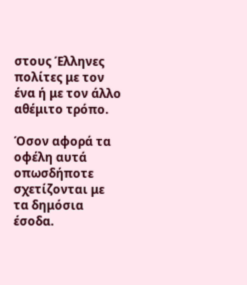στους Έλληνες πολίτες με τον ένα ή με τον άλλο αθέμιτο τρόπο.

Όσον αφορά τα οφέλη αυτά οπωσδήποτε σχετίζονται με τα δημόσια έσοδα.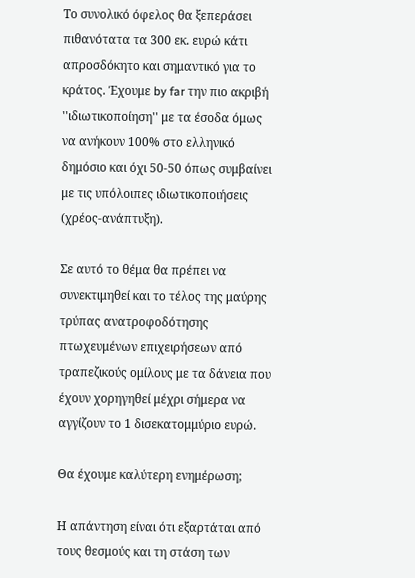Το συνολικό όφελος θα ξεπεράσει πιθανότατα τα 300 εκ. ευρώ κάτι απροσδόκητο και σημαντικό για το κράτος. Έχουμε by far την πιο ακριβή ''ιδιωτικοποίηση'' με τα έσοδα όμως να ανήκουν 100% στο ελληνικό δημόσιο και όχι 50-50 όπως συμβαίνει με τις υπόλοιπες ιδιωτικοποιήσεις (χρέος-ανάπτυξη).

Σε αυτό το θέμα θα πρέπει να συνεκτιμηθεί και το τέλος της μαύρης τρύπας ανατροφοδότησης πτωχευμένων επιχειρήσεων από τραπεζικούς ομίλους με τα δάνεια που έχουν χορηγηθεί μέχρι σήμερα να αγγίζουν το 1 δισεκατομμύριο ευρώ.

Θα έχουμε καλύτερη ενημέρωση;

Η απάντηση είναι ότι εξαρτάται από τους θεσμούς και τη στάση των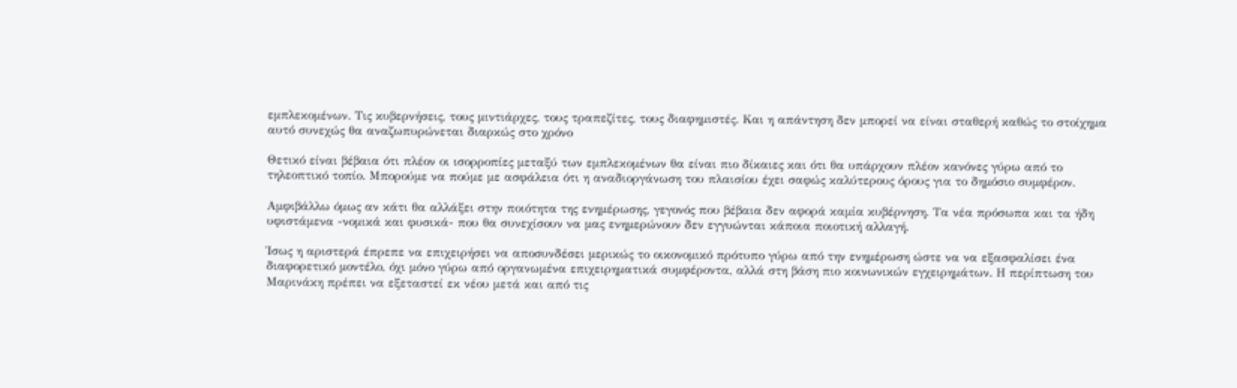εμπλεκομένων. Τις κυβερνήσεις, τους μιντιάρχες, τους τραπεζίτες, τους διαφημιστές. Και η απάντηση δεν μπορεί να είναι σταθερή καθώς το στοίχημα αυτό συνεχώς θα αναζωπυρώνεται διαρκώς στο χρόνο

Θετικό είναι βέβαια ότι πλέον οι ισορροπίες μεταξύ των εμπλεκομένων θα είναι πιο δίκαιες και ότι θα υπάρχουν πλέον κανόνες γύρω από το τηλεοπτικό τοπίο. Μπορούμε να πούμε με ασφάλεια ότι η αναδιοργάνωση του πλαισίου έχει σαφώς καλύτερους όρους για το δημόσιο συμφέρον.

Αμφιβάλλω όμως αν κάτι θα αλλάξει στην ποιότητα της ενημέρωσης, γεγονός που βέβαια δεν αφορά καμία κυβέρνηση. Τα νέα πρόσωπα και τα ήδη υφιστάμενα -νομικά και φυσικά- που θα συνεχίσουν να μας ενημερώνουν δεν εγγυώνται κάποια ποιοτική αλλαγή.

Ίσως η αριστερά έπρεπε να επιχειρήσει να αποσυνδέσει μερικώς το οικονομικό πρότυπο γύρω από την ενημέρωση ώστε να να εξασφαλίσει ένα διαφορετικό μοντέλο, όχι μόνο γύρω από οργανωμένα επιχειρηματικά συμφέροντα, αλλά στη βάση πιο κοινωνικών εγχειρημάτων. Η περίπτωση του Μαρινάκη πρέπει να εξεταστεί εκ νέου μετά και από τις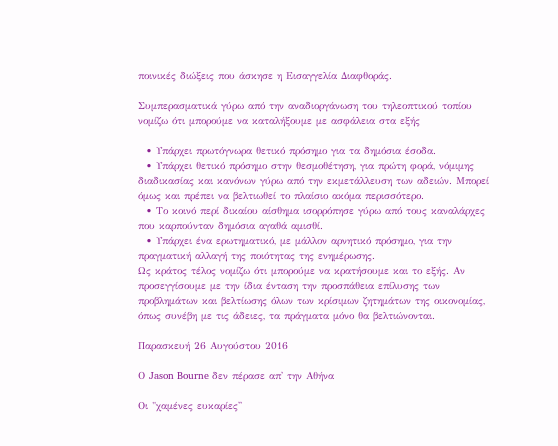ποινικές διώξεις που άσκησε η Εισαγγελία Διαφθοράς.

Συμπερασματικά γύρω από την αναδιοργάνωση του τηλεοπτικού τοπίου νομίζω ότι μπορούμε να καταλήξουμε με ασφάλεια στα εξής

  • Υπάρχει πρωτόγνωρα θετικό πρόσημο για τα δημόσια έσοδα.
  • Υπάρχει θετικό πρόσημο στην θεσμοθέτηση, για πρώτη φορά, νόμιμης διαδικασίας και κανόνων γύρω από την εκμετάλλευση των αδειών. Μπορεί όμως και πρέπει να βελτιωθεί το πλαίσιο ακόμα περισσότερο.
  • Το κοινό περί δικαίου αίσθημα ισορρόπησε γύρω από τους καναλάρχες που καρπούνταν δημόσια αγαθά αμισθί.
  • Υπάρχει ένα ερωτηματικό, με μάλλον αρνητικό πρόσημο, για την πραγματική αλλαγή της ποιότητας της ενημέρωσης.
Ως κράτος τέλος νομίζω ότι μπορούμε να κρατήσουμε και το εξής. Αν προσεγγίσουμε με την ίδια ένταση την προσπάθεια επίλυσης των προβλημάτων και βελτίωσης όλων των κρίσιμων ζητημάτων της οικονομίας, όπως συνέβη με τις άδειες, τα πράγματα μόνο θα βελτιώνονται.

Παρασκευή 26 Αυγούστου 2016

Ο Jason Bourne δεν πέρασε απ' την Αθήνα

Oι "χαμένες ευκαρίες''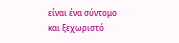είναι ένα σύντομο και ξεχωριστό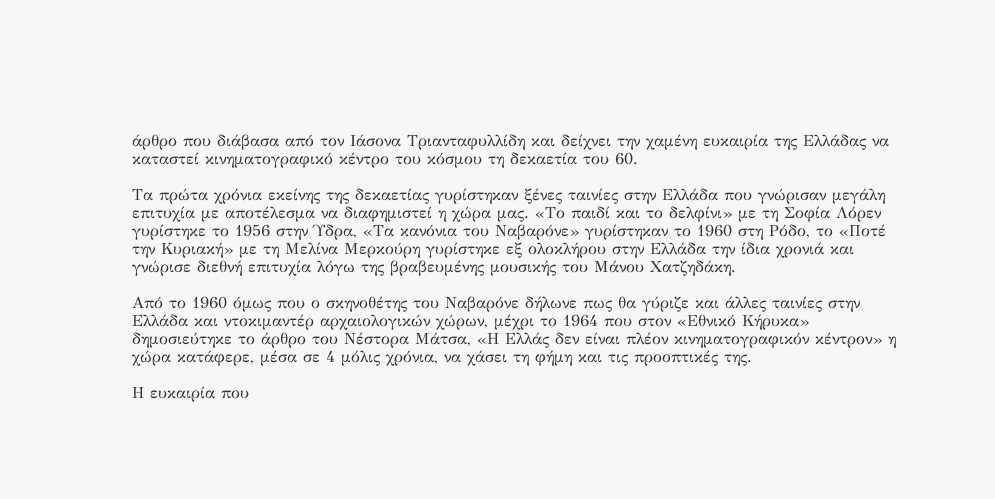άρθρο που διάβασα από τον Ιάσονα Τριανταφυλλίδη και δείχνει την χαμένη ευκαιρία της Ελλάδας να καταστεί κινηματογραφικό κέντρο του κόσμου τη δεκαετία του 60.

Τα πρώτα χρόνια εκείνης της δεκαετίας γυρίστηκαν ξένες ταινίες στην Ελλάδα που γνώρισαν μεγάλη επιτυχία με αποτέλεσμα να διαφημιστεί η χώρα μας. «Το παιδί και το δελφίνι» με τη Σοφία Λόρεν γυρίστηκε το 1956 στην Ύδρα, «Τα κανόνια του Ναβαρόνε» γυρίστηκαν το 1960 στη Ρόδο, το «Ποτέ την Κυριακή» με τη Μελίνα Μερκούρη γυρίστηκε εξ ολοκλήρου στην Ελλάδα την ίδια χρονιά και γνώρισε διεθνή επιτυχία λόγω της βραβευμένης μουσικής του Μάνου Χατζηδάκη.

Από το 1960 όμως που ο σκηνοθέτης του Ναβαρόνε δήλωνε πως θα γύριζε και άλλες ταινίες στην Ελλάδα και ντοκιμαντέρ αρχαιολογικών χώρων, μέχρι το 1964 που στον «Εθνικό Κήρυκα» δημοσιεύτηκε το άρθρο του Νέστορα Μάτσα, «Η Ελλάς δεν είναι πλέον κινηματογραφικόν κέντρον» η χώρα κατάφερε, μέσα σε 4 μόλις χρόνια, να χάσει τη φήμη και τις προοπτικές της.

Η ευκαιρία που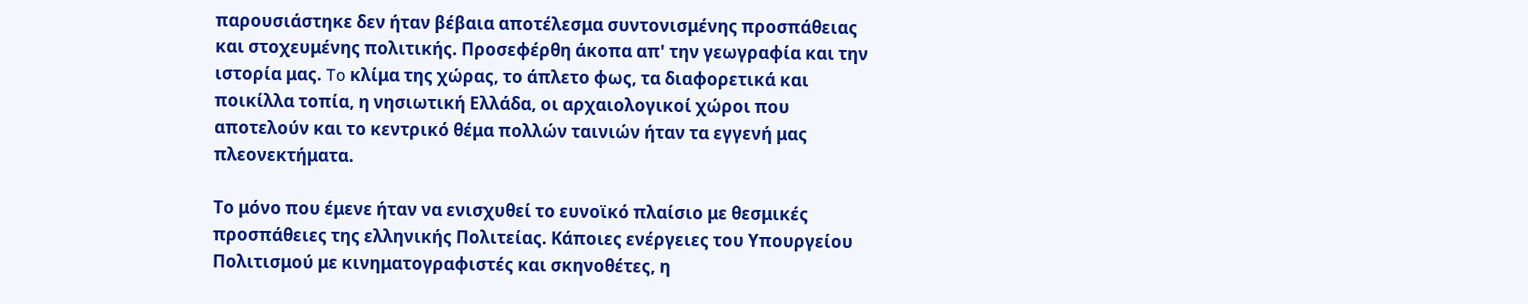παρουσιάστηκε δεν ήταν βέβαια αποτέλεσμα συντονισμένης προσπάθειας και στοχευμένης πολιτικής. Προσεφέρθη άκοπα απ' την γεωγραφία και την ιστορία μας. To κλίμα της χώρας, το άπλετο φως, τα διαφορετικά και ποικίλλα τοπία, η νησιωτική Ελλάδα, οι αρχαιολογικοί χώροι που αποτελούν και το κεντρικό θέμα πολλών ταινιών ήταν τα εγγενή μας πλεονεκτήματα.

Το μόνο που έμενε ήταν να ενισχυθεί το ευνοϊκό πλαίσιο με θεσμικές προσπάθειες της ελληνικής Πολιτείας. Κάποιες ενέργειες του Υπουργείου Πολιτισμού με κινηματογραφιστές και σκηνοθέτες, η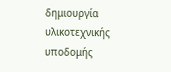δημιουργία υλικοτεχνικής υποδομής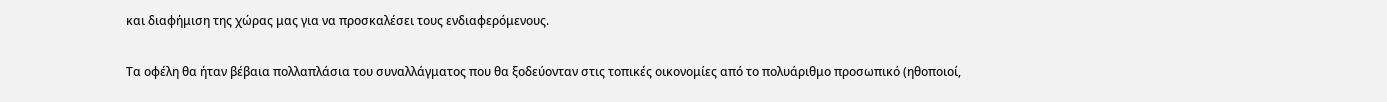και διαφήμιση της χώρας μας για να προσκαλέσει τους ενδιαφερόμενους.

Τα οφέλη θα ήταν βέβαια πολλαπλάσια του συναλλάγματος που θα ξοδεύονταν στις τοπικές οικονομίες από το πολυάριθμο προσωπικό (ηθοποιοί,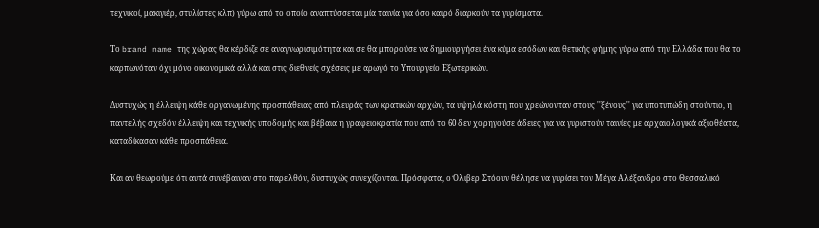τεχνικοί, μακιγιέρ, στυλίστες κλπ) γύρω από το οποίο αναπτύσσεται μία ταινία για όσο καιρό διαρκούν τα γυρίσματα.

Το brand name της χώρας θα κέρδιζε σε αναγνωρισιμότητα και σε θα μπορούσε να δημιουργήσει ένα κύμα εσόδων και θετικής φήμης γύρω από την Ελλάδα που θα το καρπωνόταν όχι μόνο οικονομικά αλλά και στις διεθνείς σχέσεις με αρωγό το Υπουργείο Εξωτερικών.

Δυστυχώς η έλλειψη κάθε οργανωμένης προσπάθειας από πλευράς των κρατικών αρχών, τα υψηλά κόστη που χρεώνονταν στους ''ξένους'' για υποτυπώδη στούντιο, η παντελής σχεδόν έλλειψη και τεχνικής υποδομής και βέβαια η γραφειοκρατία που από το 60 δεν χορηγούσε άδειες για να γυριστούν ταινίες με αρχαιολογικά αξιοθέατα, καταδίκασαν κάθε προσπάθεια.

Και αν θεωρούμε ότι αυτά συνέβαιναν στο παρελθόν, δυστυχώς συνεχίζονται. Πρόσφατα, ο Όλιβερ Στόουν θέλησε να γυρίσει τον Μέγα Αλέξανδρο στο Θεσσαλικό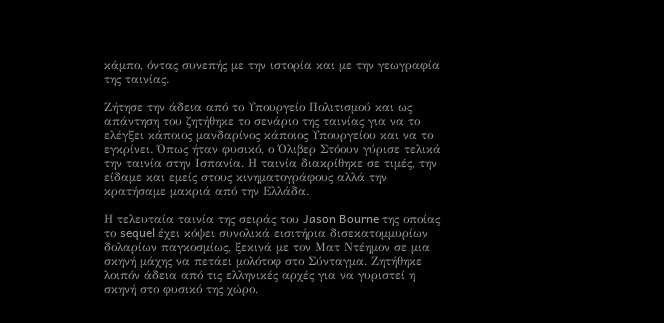κάμπο, όντας συνεπής με την ιστορία και με την γεωγραφία της ταινίας.

Ζήτησε την άδεια από το Υπουργείο Πολιτισμού και ως απάντηση του ζητήθηκε το σενάριο της ταινίας για να το ελέγξει κάποιος μανδαρίνος κάποιος Υπουργείου και να το εγκρίνει. Όπως ήταν φυσικό, ο Όλιβερ Στόουν γύρισε τελικά την ταινία στην Ισπανία. Η ταινία διακρίθηκε σε τιμές, την είδαμε και εμείς στους κινηματογράφους αλλά την κρατήσαμε μακριά από την Ελλάδα.

Η τελευταία ταινία της σειράς του Jason Bourne της οποίας το sequel έχει κόψει συνολικά εισιτήρια δισεκατομμυρίων δολαρίων παγκοσμίως, ξεκινά με τον Ματ Ντέημον σε μια σκηνή μάχης να πετάει μολότοφ στο Σύνταγμα. Ζητήθηκε λοιπόν άδεια από τις ελληνικές αρχές για να γυριστεί η σκηνή στο φυσικό της χώρο.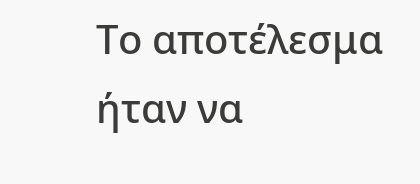Το αποτέλεσμα ήταν να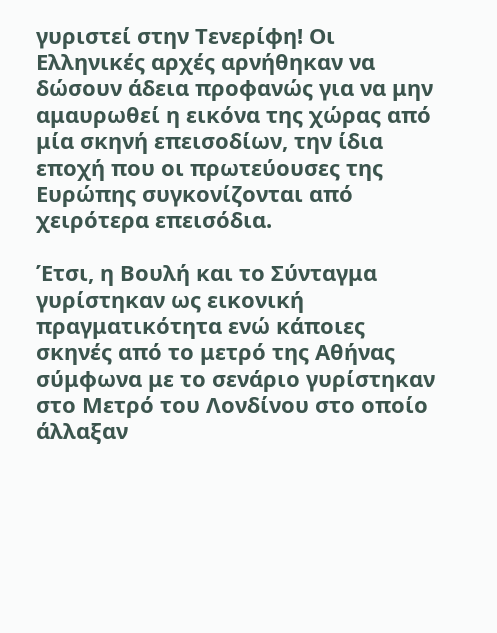γυριστεί στην Τενερίφη! Οι Ελληνικές αρχές αρνήθηκαν να δώσουν άδεια προφανώς για να μην αμαυρωθεί η εικόνα της χώρας από μία σκηνή επεισοδίων, την ίδια εποχή που οι πρωτεύουσες της Ευρώπης συγκονίζονται από χειρότερα επεισόδια.

Έτσι, η Βουλή και το Σύνταγμα γυρίστηκαν ως εικονική πραγματικότητα ενώ κάποιες σκηνές από το μετρό της Αθήνας σύμφωνα με το σενάριο γυρίστηκαν στο Μετρό του Λονδίνου στο οποίο άλλαξαν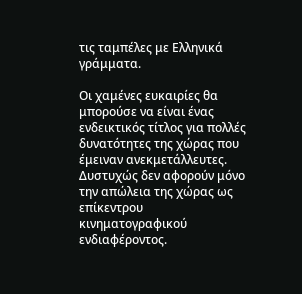τις ταμπέλες με Ελληνικά γράμματα.

Oι χαμένες ευκαιρίες θα μπορούσε να είναι ένας ενδεικτικός τίτλος για πολλές δυνατότητες της χώρας που έμειναν ανεκμετάλλευτες. Δυστυχώς δεν αφορούν μόνο την απώλεια της χώρας ως επίκεντρου κινηματογραφικού ενδιαφέροντος.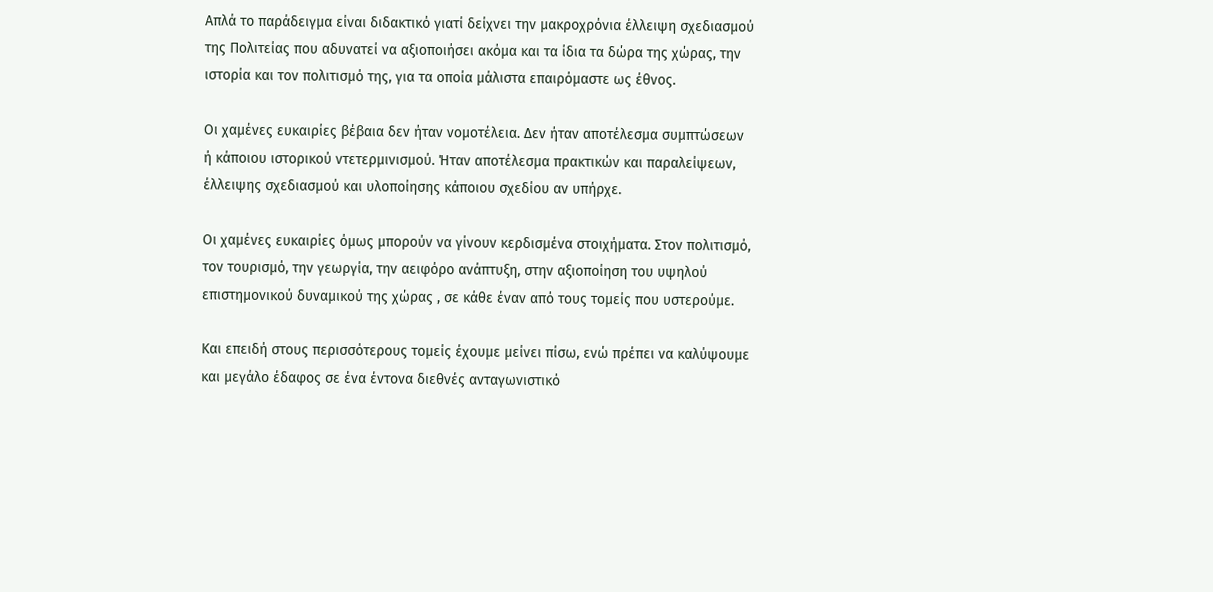Απλά το παράδειγμα είναι διδακτικό γιατί δείχνει την μακροχρόνια έλλειψη σχεδιασμού της Πολιτείας που αδυνατεί να αξιοποιήσει ακόμα και τα ίδια τα δώρα της χώρας, την ιστορία και τον πολιτισμό της, για τα οποία μάλιστα επαιρόμαστε ως έθνος.

Οι χαμένες ευκαιρίες βέβαια δεν ήταν νομοτέλεια. Δεν ήταν αποτέλεσμα συμπτώσεων ή κάποιου ιστορικού ντετερμινισμού. Ήταν αποτέλεσμα πρακτικών και παραλείψεων, έλλειψης σχεδιασμού και υλοποίησης κάποιου σχεδίου αν υπήρχε.

Οι χαμένες ευκαιρίες όμως μπορούν να γίνουν κερδισμένα στοιχήματα. Στον πολιτισμό, τον τουρισμό, την γεωργία, την αειφόρο ανάπτυξη, στην αξιοποίηση του υψηλού επιστημονικού δυναμικού της χώρας , σε κάθε έναν από τους τομείς που υστερούμε.

Και επειδή στους περισσότερους τομείς έχουμε μείνει πίσω, ενώ πρέπει να καλύψουμε και μεγάλο έδαφος σε ένα έντονα διεθνές ανταγωνιστικό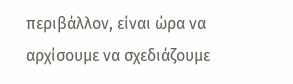περιβάλλον, είναι ώρα να αρχίσουμε να σχεδιάζουμε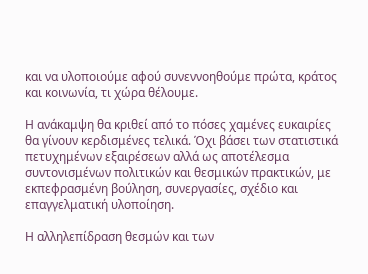και να υλοποιούμε αφού συνεννοηθούμε πρώτα, κράτος και κοινωνία, τι χώρα θέλουμε.

Η ανάκαμψη θα κριθεί από το πόσες χαμένες ευκαιρίες θα γίνουν κερδισμένες τελικά. Όχι βάσει των στατιστικά πετυχημένων εξαιρέσεων αλλά ως αποτέλεσμα συντονισμένων πολιτικών και θεσμικών πρακτικών, με εκπεφρασμένη βούληση, συνεργασίες, σχέδιο και επαγγελματική υλοποίηση.

Η αλληλεπίδραση θεσμών και των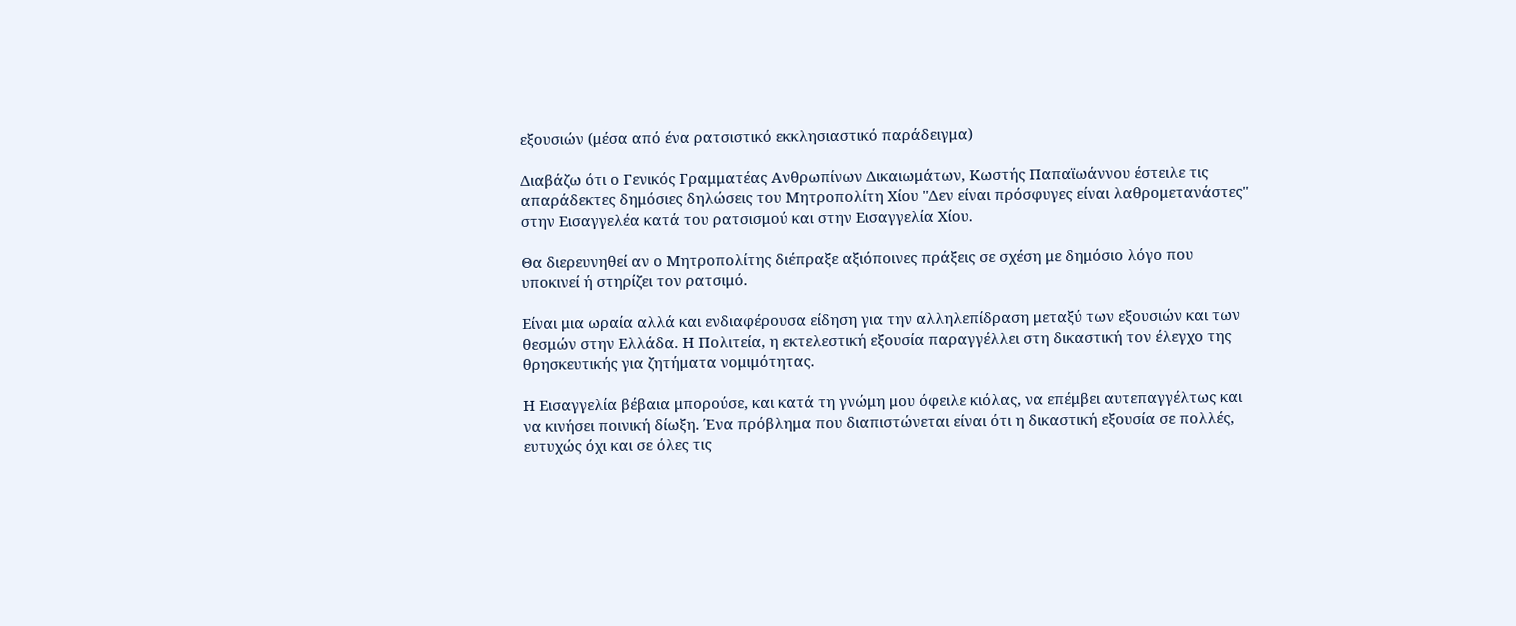εξουσιών (μέσα από ένα ρατσιστικό εκκλησιαστικό παράδειγμα)

Διαβάζω ότι ο Γενικός Γραμματέας Ανθρωπίνων Δικαιωμάτων, Κωστής Παπαϊωάννου έστειλε τις απαράδεκτες δημόσιες δηλώσεις του Μητροπολίτη Χίου ''Δεν είναι πρόσφυγες είναι λαθρομετανάστες'' στην Εισαγγελέα κατά του ρατσισμού και στην Εισαγγελία Χίου.

Θα διερευνηθεί αν ο Μητροπολίτης διέπραξε αξιόποινες πράξεις σε σχέση με δημόσιο λόγο που υποκινεί ή στηρίζει τον ρατσιμό.

Είναι μια ωραία αλλά και ενδιαφέρουσα είδηση για την αλληλεπίδραση μεταξύ των εξουσιών και των θεσμών στην Ελλάδα. Η Πολιτεία, η εκτελεστική εξουσία παραγγέλλει στη δικαστική τον έλεγχο της θρησκευτικής για ζητήματα νομιμότητας.

Η Εισαγγελία βέβαια μπορούσε, και κατά τη γνώμη μου όφειλε κιόλας, να επέμβει αυτεπαγγέλτως και να κινήσει ποινική δίωξη. Ένα πρόβλημα που διαπιστώνεται είναι ότι η δικαστική εξουσία σε πολλές, ευτυχώς όχι και σε όλες τις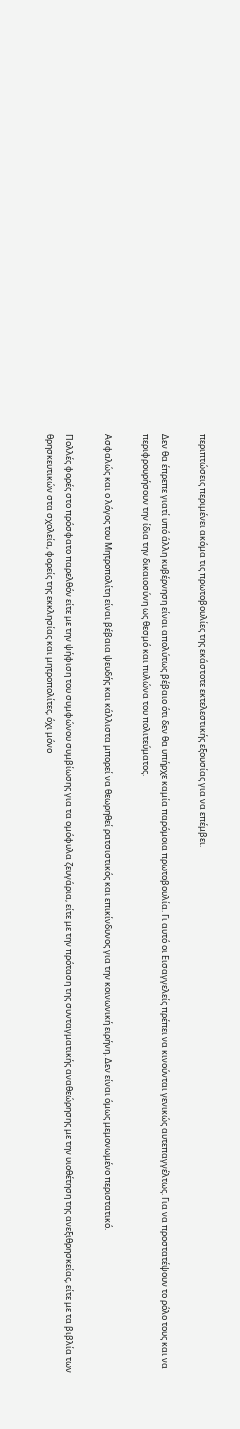περιπτώσεις περιμένει ακόμα τις πρωτοβουλίες της εκάστοτε εκτελεστικής εξουσίας για να επέμβει.

Δεν θα έπρεπε γιατί υπό άλλη κυβέρνηση είναι απολύτως βέβαιο ότι δεν θα υπήρχε καμία παρόμοια πρωτοβουλία. Γι αυτό οι Εισαγγελείς πρέπει να κινούνται γενικώς αυτεπαγγέλτως. Για να προστατέψουν το ρόλο τους και να περιφρουρήσουν την ίδια την δικαιοσύνη ως θεσμό και πυλώνα του πολιτεύματος.

Ασφαλώς και ο λόγος του Μητροπολίτη είναι βέβαια ψευδής και κάλλιστα μπορεί να θεωρηθεί ρατσιστικός και επικίνδυνος για την κοινωνική ειρήνη. Δεν είναι όμως μεμονωμένο περιστατικό.

Πολλές φορές στο πρόσφατο παρελθόν είτε με την ψήφιση του συμφώνου συμβίωσης για τα ομόφυλα ζευγάρια, είτε με την πρόταση της συνταγματικής αναθεώρησης με την υιοθέτηση της ανεξιθρησκείας, είτε με τα βιβλία των θρησκευτικών στα σχολεία, φορείς της εκκλησίας και μητροπολίτες, όχι μόνο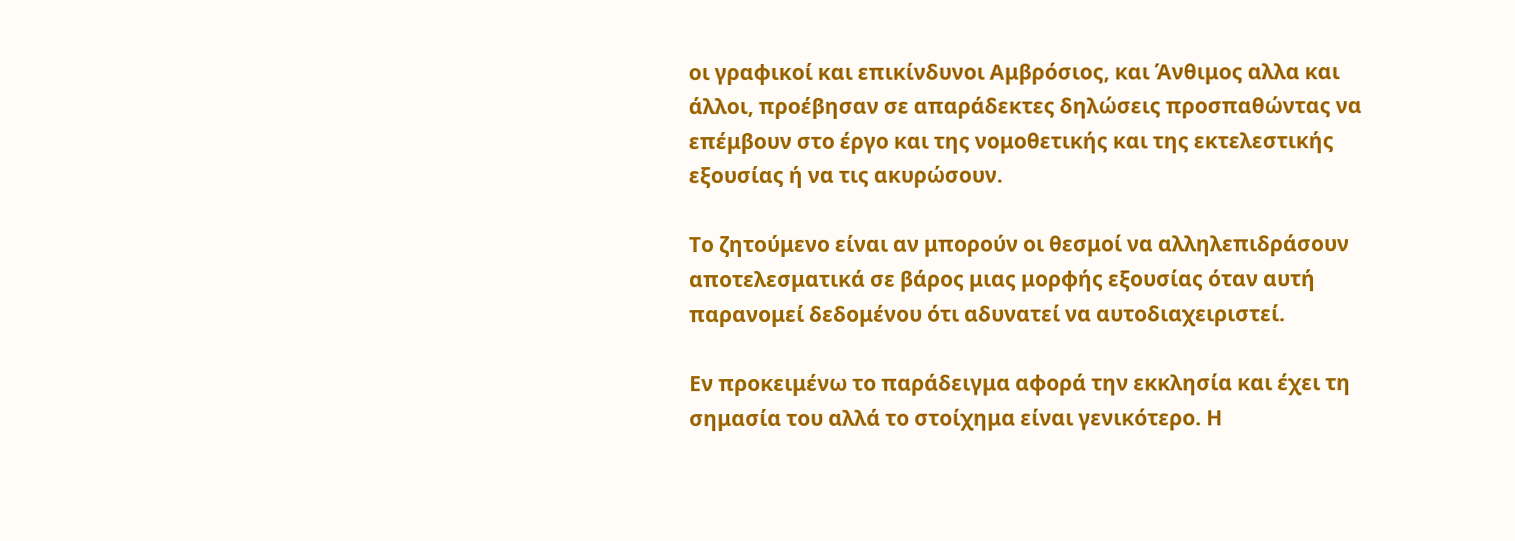οι γραφικοί και επικίνδυνοι Αμβρόσιος, και Άνθιμος αλλα και άλλοι, προέβησαν σε απαράδεκτες δηλώσεις προσπαθώντας να επέμβουν στο έργο και της νομοθετικής και της εκτελεστικής εξουσίας ή να τις ακυρώσουν.

Το ζητούμενο είναι αν μπορούν οι θεσμοί να αλληλεπιδράσουν αποτελεσματικά σε βάρος μιας μορφής εξουσίας όταν αυτή παρανομεί δεδομένου ότι αδυνατεί να αυτοδιαχειριστεί.

Εν προκειμένω το παράδειγμα αφορά την εκκλησία και έχει τη σημασία του αλλά το στοίχημα είναι γενικότερο. Η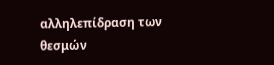αλληλεπίδραση των θεσμών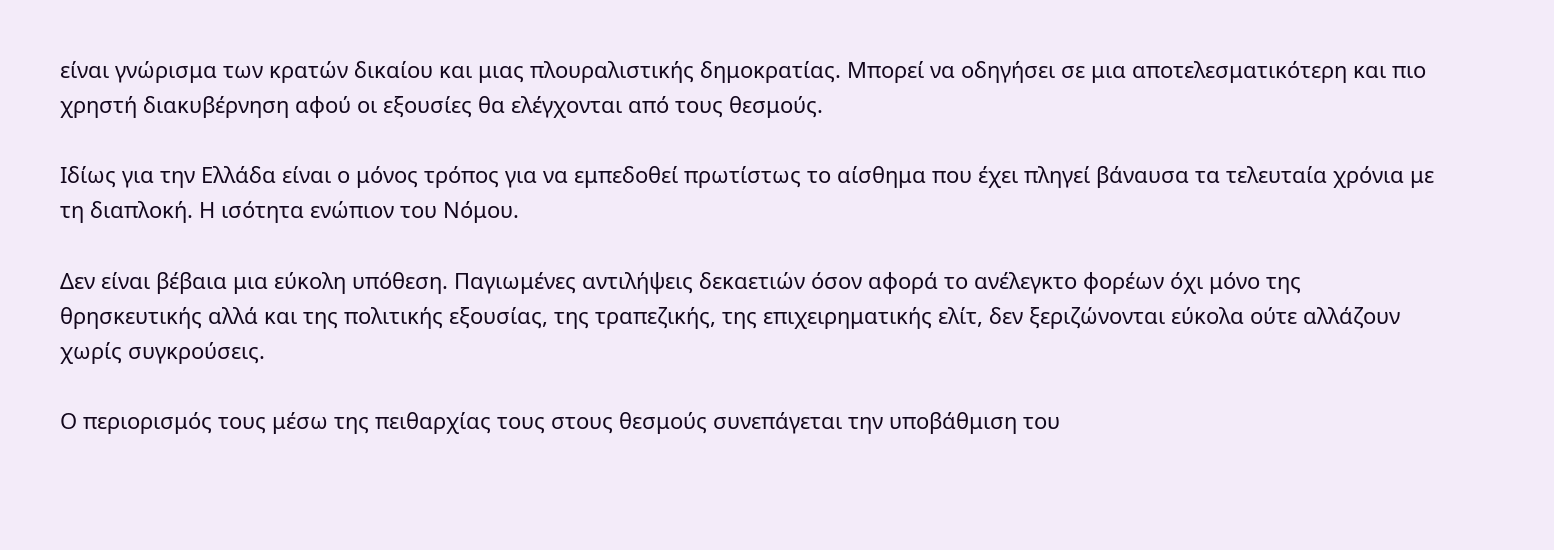είναι γνώρισμα των κρατών δικαίου και μιας πλουραλιστικής δημοκρατίας. Μπορεί να οδηγήσει σε μια αποτελεσματικότερη και πιο χρηστή διακυβέρνηση αφού οι εξουσίες θα ελέγχονται από τους θεσμούς.

Ιδίως για την Ελλάδα είναι ο μόνος τρόπος για να εμπεδοθεί πρωτίστως το αίσθημα που έχει πληγεί βάναυσα τα τελευταία χρόνια με τη διαπλοκή. Η ισότητα ενώπιον του Νόμου.

Δεν είναι βέβαια μια εύκολη υπόθεση. Παγιωμένες αντιλήψεις δεκαετιών όσον αφορά το ανέλεγκτο φορέων όχι μόνο της θρησκευτικής αλλά και της πολιτικής εξουσίας, της τραπεζικής, της επιχειρηματικής ελίτ, δεν ξεριζώνονται εύκολα ούτε αλλάζουν χωρίς συγκρούσεις.

Ο περιορισμός τους μέσω της πειθαρχίας τους στους θεσμούς συνεπάγεται την υποβάθμιση του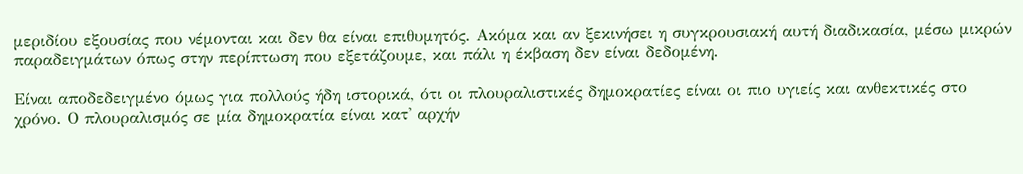μεριδίου εξουσίας που νέμονται και δεν θα είναι επιθυμητός. Ακόμα και αν ξεκινήσει η συγκρουσιακή αυτή διαδικασία, μέσω μικρών παραδειγμάτων όπως στην περίπτωση που εξετάζουμε, και πάλι η έκβαση δεν είναι δεδομένη.

Είναι αποδεδειγμένο όμως για πολλούς ήδη ιστορικά, ότι οι πλουραλιστικές δημοκρατίες είναι οι πιο υγιείς και ανθεκτικές στο χρόνο. Ο πλουραλισμός σε μία δημοκρατία είναι κατ' αρχήν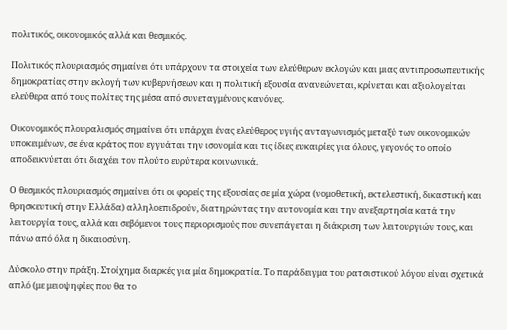πολιτικός, οικονομικός αλλά και θεσμικός.

Πολιτικός πλουριασμός σημαίνει ότι υπάρχουν τα στοιχεία των ελεύθερων εκλογών και μιας αντιπροσωπευτικής δημοκρατίας στην εκλογή των κυβερνήσεων και η πολιτική εξουσία ανανεώνεται, κρίνεται και αξιολογείται ελεύθερα από τους πολίτες της μέσα από συνεταγμένους κανόνες.

Οικονομικός πλουραλισμός σημαίνει ότι υπάρχει ένας ελεύθερος υγιής ανταγωνισμός μεταξύ των οικονομικών υποκειμένων, σε ένα κράτος που εγγυάται την ισονομία και τις ίδιες ευκαιρίες για όλους, γεγονός το οποίο αποδεικνύεται ότι διαχέει τον πλούτο ευρύτερα κοινωνικά.

Ο θεσμικός πλουριασμός σημαίνει ότι οι φορείς της εξουσίας σε μία χώρα (νομοθετική, εκτελεστική, δικαστική και θρησκευτική στην Ελλάδα) αλληλοεπιδρούν, διατηρώντας την αυτονομία και την ανεξαρτησία κατά την λειτουργία τους, αλλά και σεβόμενοι τους περιορισμούς που συνεπάγεται η διάκριση των λειτουργιών τους, και πάνω από όλα η δικαιοσύνη.

Δύσκολο στην πράξη. Στοίχημα διαρκές για μία δημοκρατία. Το παράδειγμα του ρατσιστικού λόγου είναι σχετικά απλό (με μειοψηφίες που θα το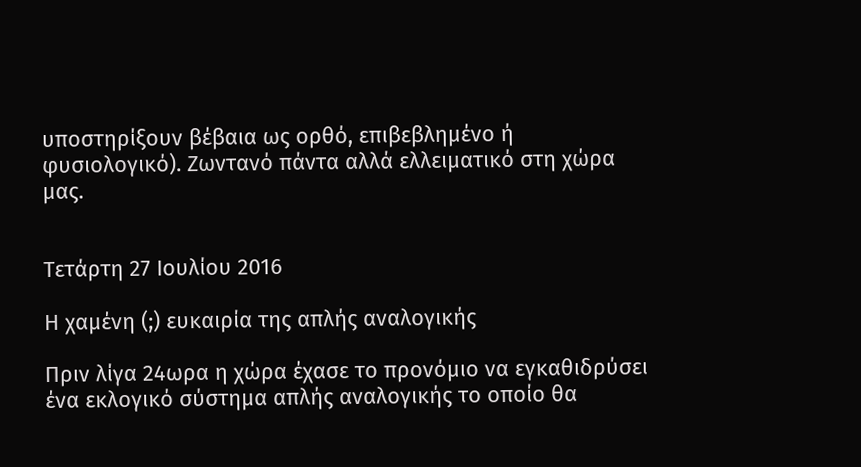υποστηρίξουν βέβαια ως ορθό, επιβεβλημένο ή φυσιολογικό). Ζωντανό πάντα αλλά ελλειματικό στη χώρα μας.


Τετάρτη 27 Ιουλίου 2016

Η χαμένη (;) ευκαιρία της απλής αναλογικής

Πριν λίγα 24ωρα η χώρα έχασε το προνόμιο να εγκαθιδρύσει ένα εκλογικό σύστημα απλής αναλογικής το οποίο θα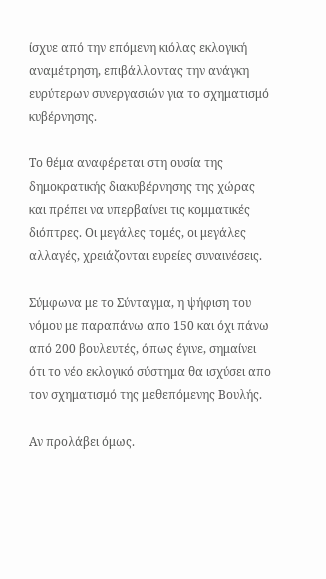ίσχυε από την επόμενη κιόλας εκλογική αναμέτρηση, επιβάλλοντας την ανάγκη ευρύτερων συνεργασιών για το σχηματισμό κυβέρνησης.

Το θέμα αναφέρεται στη ουσία της δημοκρατικής διακυβέρνησης της χώρας και πρέπει να υπερβαίνει τις κομματικές διόπτρες. Οι μεγάλες τομές, οι μεγάλες αλλαγές, χρειάζονται ευρείες συναινέσεις.

Σύμφωνα με το Σύνταγμα, η ψήφιση του νόμου με παραπάνω απο 150 και όχι πάνω από 200 βουλευτές, όπως έγινε, σημαίνει ότι το νέο εκλογικό σύστημα θα ισχύσει απο τον σχηματισμό της μεθεπόμενης Βουλής.

Αν προλάβει όμως.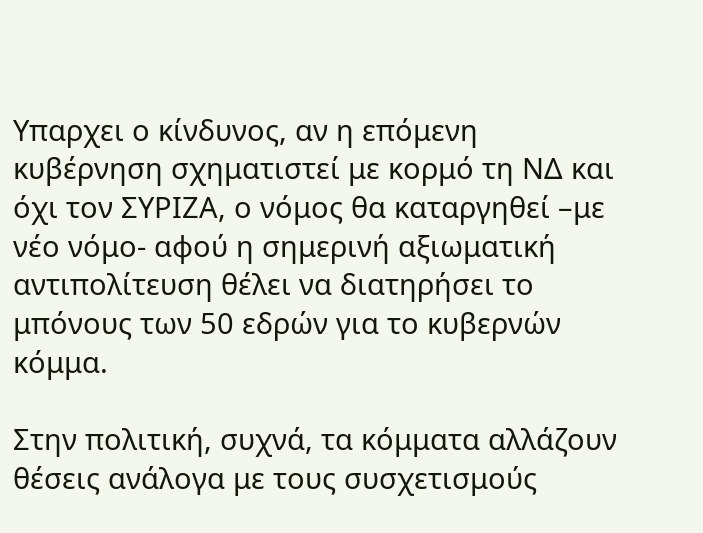Υπαρχει ο κίνδυνος, αν η επόμενη κυβέρνηση σχηματιστεί με κορμό τη ΝΔ και όχι τον ΣΥΡΙΖΑ, ο νόμος θα καταργηθεί –με νέο νόμο- αφού η σημερινή αξιωματική αντιπολίτευση θέλει να διατηρήσει το μπόνους των 50 εδρών για το κυβερνών κόμμα.

Στην πολιτική, συχνά, τα κόμματα αλλάζουν θέσεις ανάλογα με τους συσχετισμούς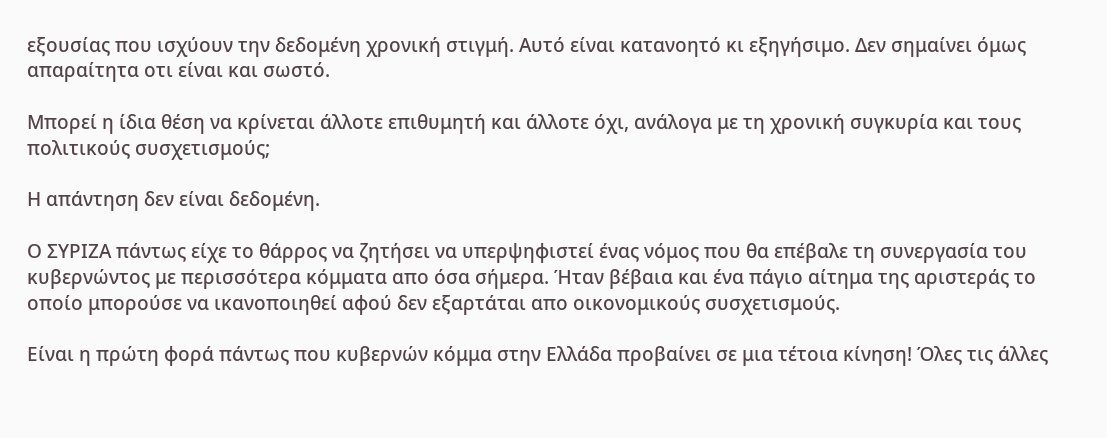εξουσίας που ισχύουν την δεδομένη χρονική στιγμή. Αυτό είναι κατανοητό κι εξηγήσιμο. Δεν σημαίνει όμως απαραίτητα οτι είναι και σωστό.

Μπορεί η ίδια θέση να κρίνεται άλλοτε επιθυμητή και άλλοτε όχι, ανάλογα με τη χρονική συγκυρία και τους πολιτικούς συσχετισμούς;

Η απάντηση δεν είναι δεδομένη.

Ο ΣΥΡΙΖΑ πάντως είχε το θάρρος να ζητήσει να υπερψηφιστεί ένας νόμος που θα επέβαλε τη συνεργασία του κυβερνώντος με περισσότερα κόμματα απο όσα σήμερα. Ήταν βέβαια και ένα πάγιο αίτημα της αριστεράς το οποίο μπορούσε να ικανοποιηθεί αφού δεν εξαρτάται απο οικονομικούς συσχετισμούς.

Είναι η πρώτη φορά πάντως που κυβερνών κόμμα στην Ελλάδα προβαίνει σε μια τέτοια κίνηση! Όλες τις άλλες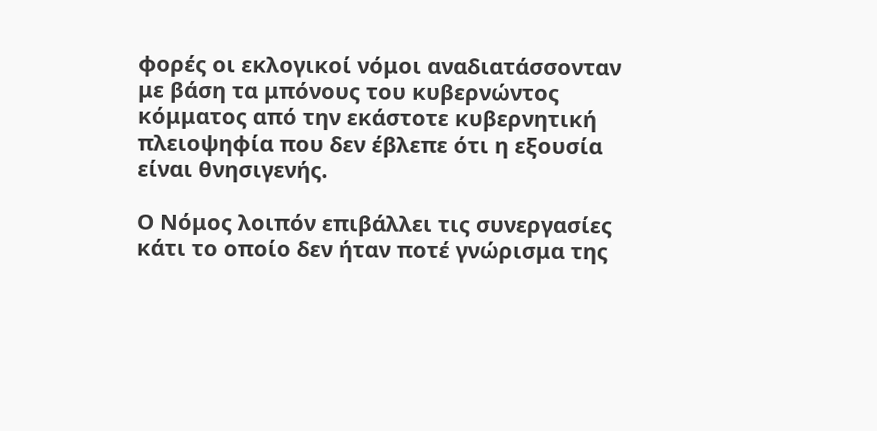φορές οι εκλογικοί νόμοι αναδιατάσσονταν με βάση τα μπόνους του κυβερνώντος κόμματος από την εκάστοτε κυβερνητική πλειοψηφία που δεν έβλεπε ότι η εξουσία είναι θνησιγενής.

Ο Νόμος λοιπόν επιβάλλει τις συνεργασίες κάτι το οποίο δεν ήταν ποτέ γνώρισμα της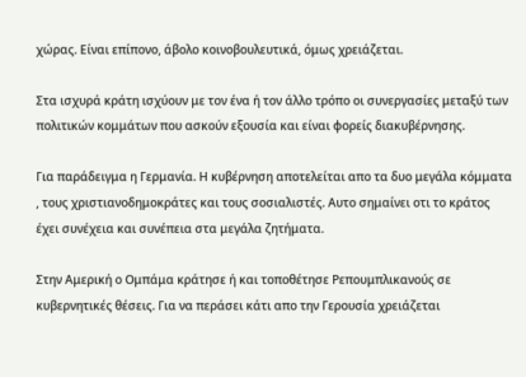χώρας. Είναι επίπονο, άβολο κοινοβουλευτικά, όμως χρειάζεται.

Στα ισχυρά κράτη ισχύουν με τον ένα ή τον άλλο τρόπο οι συνεργασίες μεταξύ των πολιτικών κομμάτων που ασκούν εξουσία και είναι φορείς διακυβέρνησης.

Για παράδειγμα η Γερμανία. Η κυβέρνηση αποτελείται απο τα δυο μεγάλα κόμματα , τους χριστιανοδημοκράτες και τους σοσιαλιστές. Αυτο σημαίνει οτι το κράτος έχει συνέχεια και συνέπεια στα μεγάλα ζητήματα.

Στην Αμερική ο Ομπάμα κράτησε ή και τοποθέτησε Ρεπουμπλικανούς σε κυβερνητικές θέσεις. Για να περάσει κάτι απο την Γερουσία χρειάζεται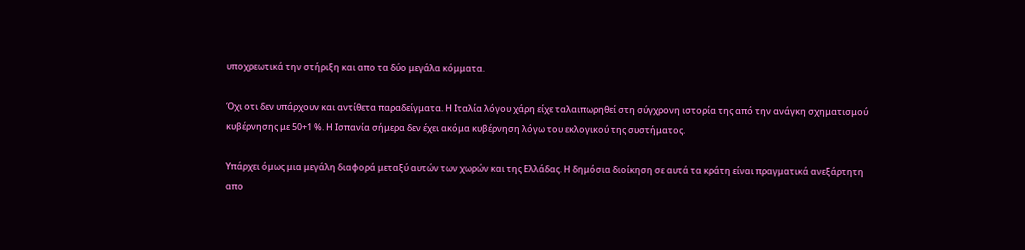υποχρεωτικά την στήριξη και απο τα δύο μεγάλα κόμματα.

Όχι οτι δεν υπάρχουν και αντίθετα παραδείγματα. Η Ιταλία λόγου χάρη είχε ταλαιπωρηθεί στη σύγχρονη ιστορία της από την ανάγκη σχηματισμού κυβέρνησης με 50+1 %. Η Ισπανία σήμερα δεν έχει ακόμα κυβέρνηση λόγω του εκλογικού της συστήματος.

Υπάρχει όμως μια μεγάλη διαφορά μεταξύ αυτών των χωρών και της Ελλάδας. Η δημόσια διοίκηση σε αυτά τα κράτη είναι πραγματικά ανεξάρτητη απο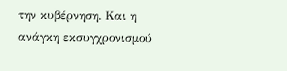την κυβέρνηση. Και η ανάγκη εκσυγχρονισμού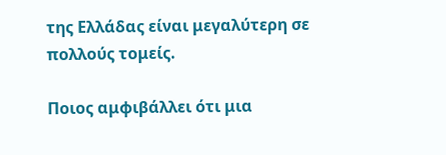της Ελλάδας είναι μεγαλύτερη σε πολλούς τομείς.

Ποιος αμφιβάλλει ότι μια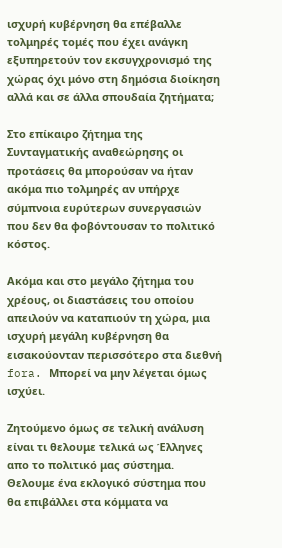ισχυρή κυβέρνηση θα επέβαλλε τολμηρές τομές που έχει ανάγκη εξυπηρετούν τον εκσυγχρονισμό της χώρας όχι μόνο στη δημόσια διοίκηση αλλά και σε άλλα σπουδαία ζητήματα;

Στο επίκαιρο ζήτημα της Συνταγματικής αναθεώρησης οι προτάσεις θα μπορούσαν να ήταν ακόμα πιο τολμηρές αν υπήρχε σύμπνοια ευρύτερων συνεργασιών που δεν θα φοβόντουσαν το πολιτικό κόστος.

Ακόμα και στο μεγάλο ζήτημα του χρέους, οι διαστάσεις του οποίου απειλούν να καταπιούν τη χώρα, μια ισχυρή μεγάλη κυβέρνηση θα εισακούονταν περισσότερο στα διεθνή fora. Mπορεί να μην λέγεται όμως ισχύει.

Ζητούμενο όμως σε τελική ανάλυση είναι τι θελουμε τελικά ως Έλληνες απο το πολιτικό μας σύστημα. Θελουμε ένα εκλογικό σύστημα που θα επιβάλλει στα κόμματα να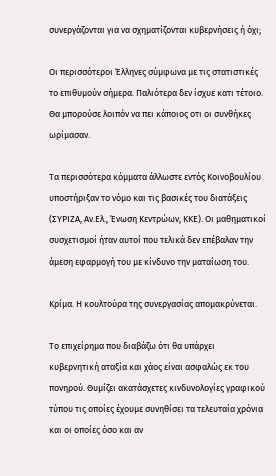συνεργάζονται για να σχηματίζονται κυβερνήσεις ή όχι;

Οι περισσότεροι Έλληνες σύμφωνα με τις στατιστικές το επιθυμούν σήμερα. Παλιότερα δεν ίσχυε κατι τέτοιο. Θα μπορούσε λοιπόν να πει κάποιος οτι οι συνθήκες ωρίμασαν.

Τα περισσότερα κόμματα άλλωστε εντός Κοινοβουλίου υποστήριξαν το νόμο και τις βασικές του διατάξεις (ΣΥΡΙΖΑ, Αν.Ελ., Ένωση Κεντρώων, ΚΚΕ). Οι μαθηματικοί συσχετισμοί ήταν αυτοί που τελικά δεν επέβαλαν την άμεση εφαρμογή του με κίνδυνο την ματαίωση του.

Κρίμα. Η κουλτούρα της συνεργασίας απομακρύνεται.

Το επιχείρημα που διαβάζω ότι θα υπάρχει κυβερνητική αταξία και χάος είναι ασφαλώς εκ του πονηρού. Θυμίζει ακατάσχετες κινδυνολογίες γραφικού τύπου τις οποίες έχουμε συνηθίσει τα τελευταία χρόνια και οι οποίες όσο και αν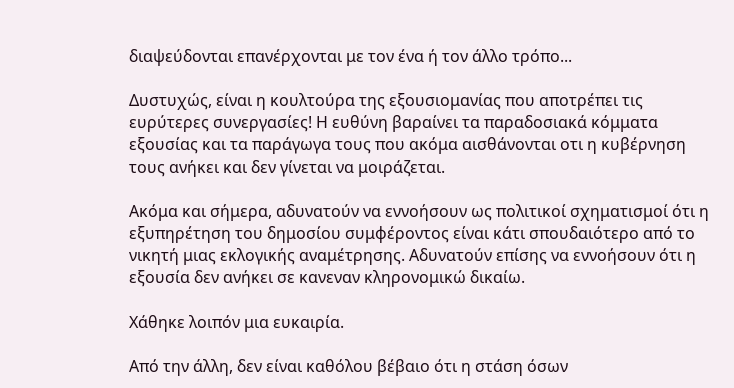διαψεύδονται επανέρχονται με τον ένα ή τον άλλο τρόπο...

Δυστυχώς, είναι η κουλτούρα της εξουσιομανίας που αποτρέπει τις ευρύτερες συνεργασίες! Η ευθύνη βαραίνει τα παραδοσιακά κόμματα εξουσίας και τα παράγωγα τους που ακόμα αισθάνονται οτι η κυβέρνηση τους ανήκει και δεν γίνεται να μοιράζεται.

Ακόμα και σήμερα, αδυνατούν να εννοήσουν ως πολιτικοί σχηματισμοί ότι η εξυπηρέτηση του δημοσίου συμφέροντος είναι κάτι σπουδαιότερο από το νικητή μιας εκλογικής αναμέτρησης. Αδυνατούν επίσης να εννοήσουν ότι η εξουσία δεν ανήκει σε κανεναν κληρονομικώ δικαίω.

Χάθηκε λοιπόν μια ευκαιρία.

Από την άλλη, δεν είναι καθόλου βέβαιο ότι η στάση όσων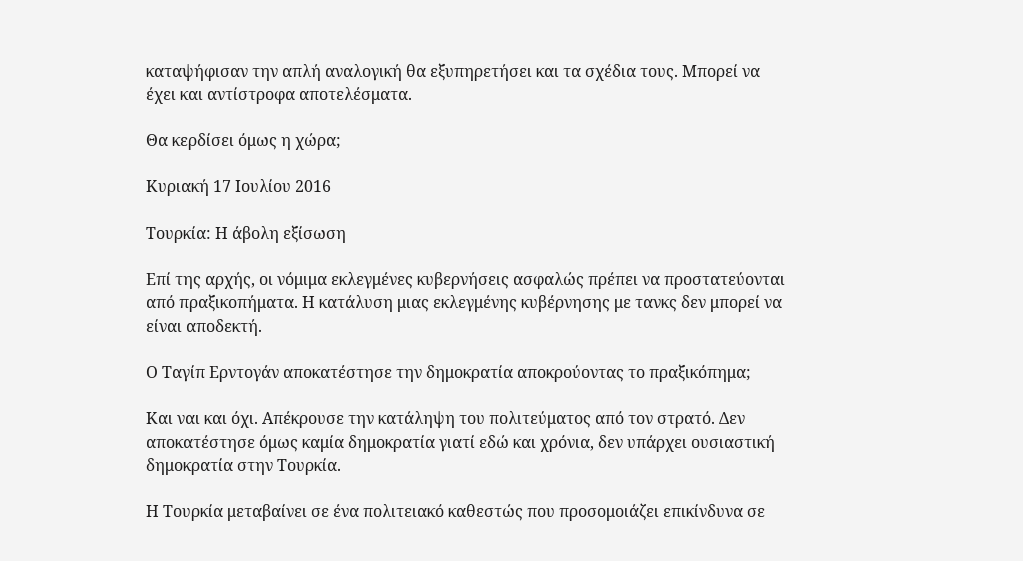καταψήφισαν την απλή αναλογική θα εξυπηρετήσει και τα σχέδια τους. Μπορεί να έχει και αντίστροφα αποτελέσματα.

Θα κερδίσει όμως η χώρα;

Κυριακή 17 Ιουλίου 2016

Τουρκία: Η άβολη εξίσωση

Επί της αρχής, οι νόμιμα εκλεγμένες κυβερνήσεις ασφαλώς πρέπει να προστατεύονται από πραξικοπήματα. Η κατάλυση μιας εκλεγμένης κυβέρνησης με τανκς δεν μπορεί να είναι αποδεκτή.

Ο Ταγίπ Ερντογάν αποκατέστησε την δημοκρατία αποκρούοντας το πραξικόπημα;

Και ναι και όχι. Απέκρουσε την κατάληψη του πολιτεύματος από τον στρατό. Δεν αποκατέστησε όμως καμία δημοκρατία γιατί εδώ και χρόνια, δεν υπάρχει ουσιαστική δημοκρατία στην Τουρκία.

Η Τουρκία μεταβαίνει σε ένα πολιτειακό καθεστώς που προσομοιάζει επικίνδυνα σε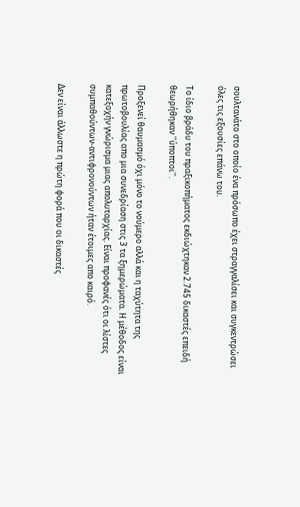σουλτανάτο στο οποίο ένα πρόσωπο έχει στραγγαλίσει και συγκεντρώσει όλες τις εξουσίες επάνω του.

Το ίδιο βράδυ του πραξικοπήματος εκδιώχτηκαν 2.745 δικαστές επειδή θεωρήθηκαν ''ύποπτοι''.

Προξενεί θαυμασμό όχι μόνο το νούμερο αλλά και η ταχύτητα της πρωτοβουλίας απο μια συνεδρίαση στις 3 τα ξημερώματα. Η μέθοδος είναι κατεξοχήν γνώρισμα μιας απολυταρχίας. Είναι προφανές ότι οι λίστες συμπαθούντων-αντιφρονούντων ήταν έτοιμες απο καιρό.

Δεν είναι άλλωστε η πρώτη φορά που οι δικαστές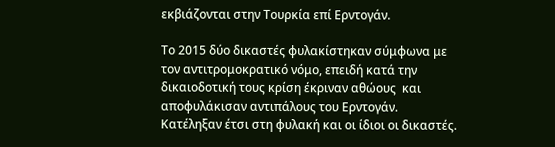εκβιάζονται στην Τουρκία επί Ερντογάν.

Το 2015 δύο δικαστές φυλακίστηκαν σύμφωνα με τον αντιτρομοκρατικό νόμο, επειδή κατά την δικαιοδοτική τους κρίση έκριναν αθώους  και αποφυλάκισαν αντιπάλους του Ερντογάν. Κατέληξαν έτσι στη φυλακή και οι ίδιοι οι δικαστές.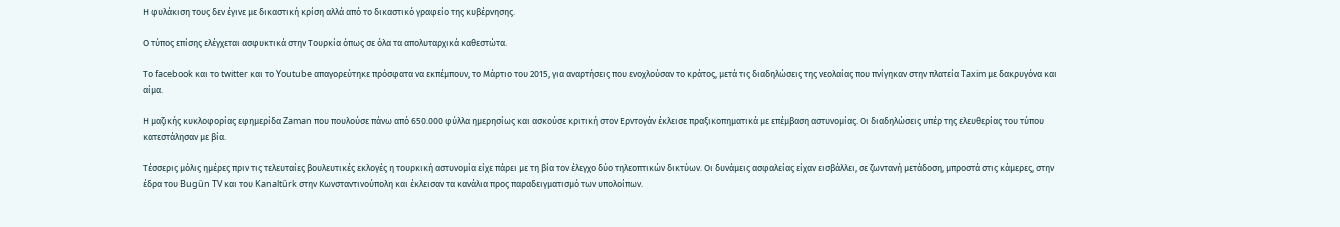Η φυλάκιση τους δεν έγινε με δικαστική κρίση αλλά από το δικαστικό γραφείο της κυβέρνησης.

Ο τύπος επίσης ελέγχεται ασφυκτικά στην Τουρκία όπως σε όλα τα απολυταρχικά καθεστώτα.

Το facebook και το twitter και το Youtube απαγορεύτηκε πρόσφατα να εκπέμπουν, το Μάρτιο του 2015, για αναρτήσεις που ενοχλούσαν το κράτος, μετά τις διαδηλώσεις της νεολαίας που πνίγηκαν στην πλατεία Taxim με δακρυγόνα και αίμα.

Η μαζικής κυκλοφορίας εφημερίδα Zaman που πουλούσε πάνω από 650.000 φύλλα ημερησίως και ασκούσε κριτική στον Ερντογάν έκλεισε πραξικοπηματικά με επέμβαση αστυνομίας. Οι διαδηλώσεις υπέρ της ελευθερίας του τύπου κατεστάλησαν με βία.

Τέσσερις μόλις ημέρες πριν τις τελευταίες βουλευτικές εκλογές η τουρκική αστυνομία είχε πάρει με τη βία τον έλεγχο δύο τηλεοπτικών δικτύων. Οι δυνάμεις ασφαλείας είχαν εισβάλλει, σε ζωντανή μετάδοση, μπροστά στις κάμερες, στην έδρα του Bugűn TV και του Kanaltűrk στην Κωνσταντινούπολη και έκλεισαν τα κανάλια προς παραδειγματισμό των υπολοίπων.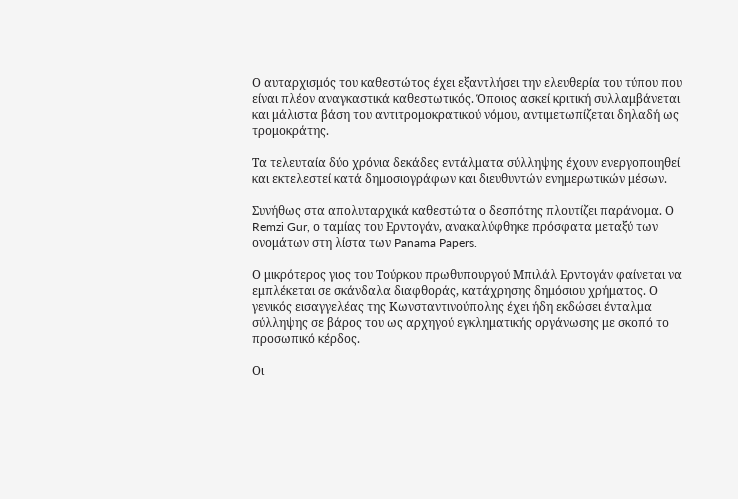Ο αυταρχισμός του καθεστώτος έχει εξαντλήσει την ελευθερία του τύπου που είναι πλέον αναγκαστικά καθεστωτικός. Όποιος ασκεί κριτική συλλαμβάνεται και μάλιστα βάση του αντιτρομοκρατικού νόμου, αντιμετωπίζεται δηλαδή ως τρομοκράτης.

Τα τελευταία δύο χρόνια δεκάδες εντάλματα σύλληψης έχουν ενεργοποιηθεί και εκτελεστεί κατά δημοσιογράφων και διευθυντών ενημερωτικών μέσων.

Συνήθως στα απολυταρχικά καθεστώτα ο δεσπότης πλουτίζει παράνομα. Ο Remzi Gur, ο ταμίας του Ερντογάν, ανακαλύφθηκε πρόσφατα μεταξύ των ονομάτων στη λίστα των Panama Papers.

Ο μικρότερος γιος του Τούρκου πρωθυπουργού Μπιλάλ Ερντογάν φαίνεται να εμπλέκεται σε σκάνδαλα διαφθοράς, κατάχρησης δημόσιου χρήματος. Ο γενικός εισαγγελέας της Κωνσταντινούπολης έχει ήδη εκδώσει ένταλμα σύλληψης σε βάρος του ως αρχηγού εγκληματικής οργάνωσης με σκοπό το προσωπικό κέρδος.

Οι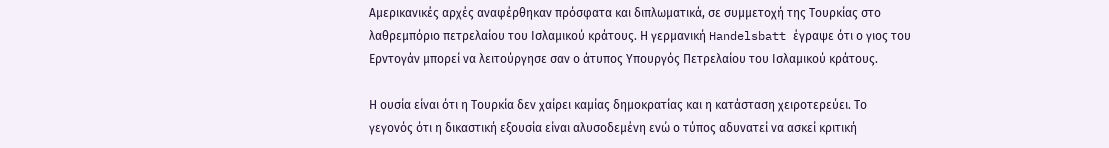Αμερικανικές αρχές αναφέρθηκαν πρόσφατα και διπλωματικά, σε συμμετοχή της Τουρκίας στο λαθρεμπόριο πετρελαίου του Ισλαμικού κράτους. Η γερμανική Handelsbatt έγραψε ότι ο γιος του Ερντογάν μπορεί να λειτούργησε σαν ο άτυπος Υπουργός Πετρελαίου του Ισλαμικού κράτους.

Η ουσία είναι ότι η Τουρκία δεν χαίρει καμίας δημοκρατίας και η κατάσταση χειροτερεύει. Το γεγονός ότι η δικαστική εξουσία είναι αλυσοδεμένη ενώ ο τύπος αδυνατεί να ασκεί κριτική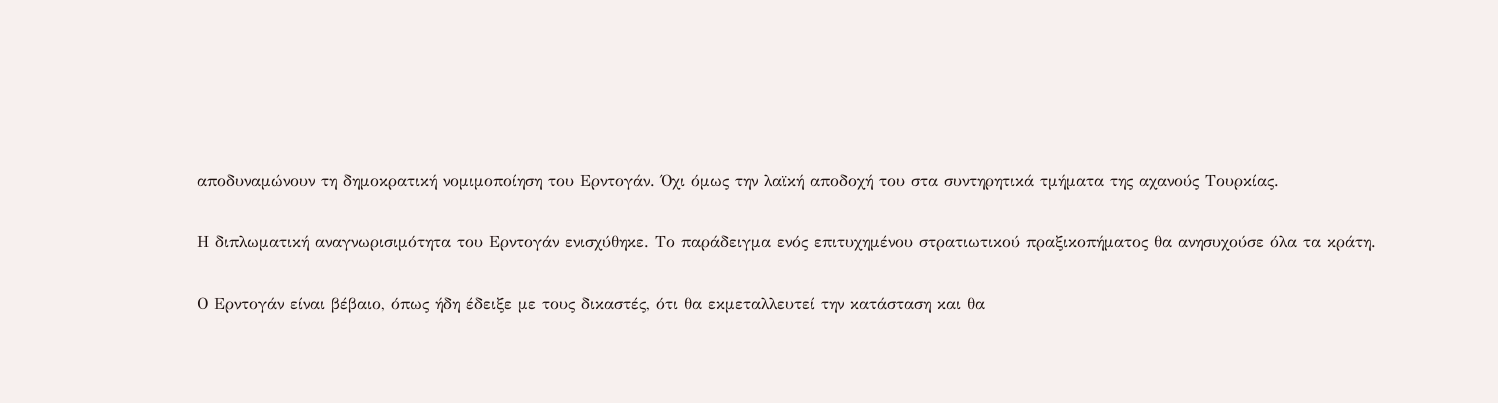αποδυναμώνουν τη δημοκρατική νομιμοποίηση του Ερντογάν. Όχι όμως την λαϊκή αποδοχή του στα συντηρητικά τμήματα της αχανούς Τουρκίας.

Η διπλωματική αναγνωρισιμότητα του Ερντογάν ενισχύθηκε. Το παράδειγμα ενός επιτυχημένου στρατιωτικού πραξικοπήματος θα ανησυχούσε όλα τα κράτη.

Ο Ερντογάν είναι βέβαιο, όπως ήδη έδειξε με τους δικαστές, ότι θα εκμεταλλευτεί την κατάσταση και θα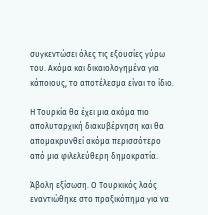συγκεντώσει όλες τις εξουσίες γύρω του. Ακόμα και δικαιολογημένα για κάποιους, το αποτέλεσμα είναι το ίδιο.

Η Τουρκία θα έχει μια ακόμα πιο απολυταρχική διακυβέρνηση και θα απομακρυνθεί ακόμα περισσότερο από μια φιλελεύθερη δημοκρατία.

Άβολη εξίσωση. Ο Τουρκικός λαός εναντιώθηκε στο πραξικόπημα για να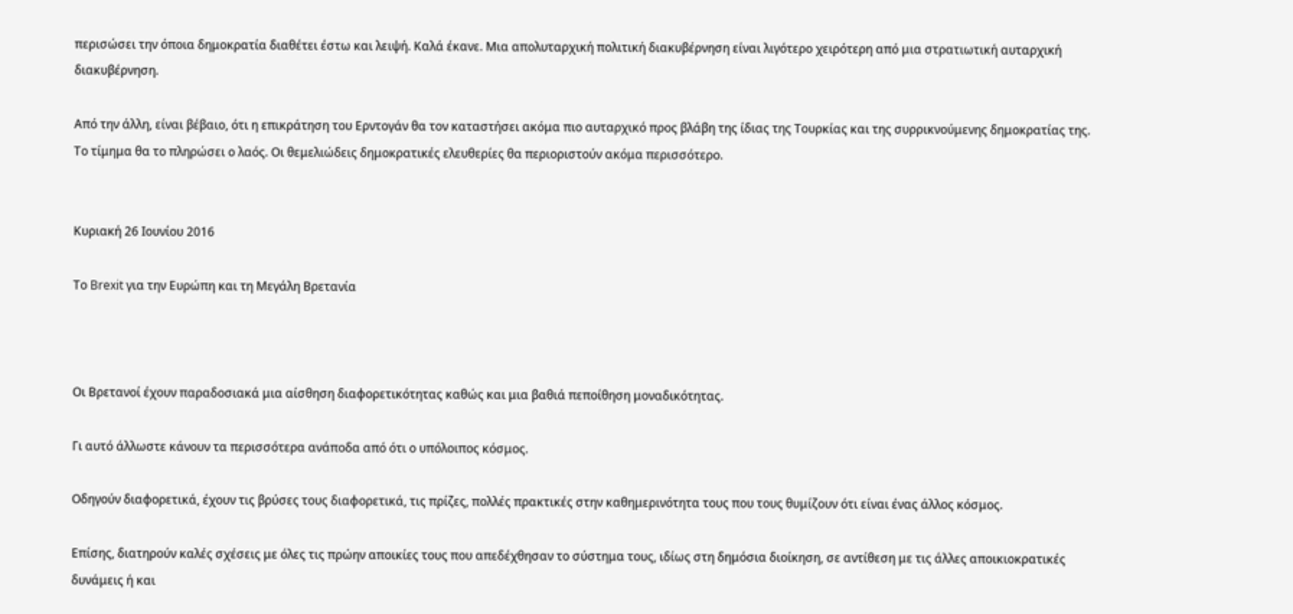περισώσει την όποια δημοκρατία διαθέτει έστω και λειψή. Καλά έκανε. Μια απολυταρχική πολιτική διακυβέρνηση είναι λιγότερο χειρότερη από μια στρατιωτική αυταρχική διακυβέρνηση.

Από την άλλη, είναι βέβαιο, ότι η επικράτηση του Ερντογάν θα τον καταστήσει ακόμα πιο αυταρχικό προς βλάβη της ίδιας της Τουρκίας και της συρρικνούμενης δημοκρατίας της. Το τίμημα θα το πληρώσει ο λαός. Οι θεμελιώδεις δημοκρατικές ελευθερίες θα περιοριστούν ακόμα περισσότερο.


Κυριακή 26 Ιουνίου 2016

Το Brexit για την Ευρώπη και τη Μεγάλη Βρετανία



Oι Βρετανοί έχουν παραδοσιακά μια αίσθηση διαφορετικότητας καθώς και μια βαθιά πεποίθηση μοναδικότητας.

Γι αυτό άλλωστε κάνουν τα περισσότερα ανάποδα από ότι ο υπόλοιπος κόσμος.

Οδηγούν διαφορετικά, έχουν τις βρύσες τους διαφορετικά, τις πρίζες, πολλές πρακτικές στην καθημερινότητα τους που τους θυμίζουν ότι είναι ένας άλλος κόσμος.

Επίσης, διατηρούν καλές σχέσεις με όλες τις πρώην αποικίες τους που απεδέχθησαν το σύστημα τους, ιδίως στη δημόσια διοίκηση, σε αντίθεση με τις άλλες αποικιοκρατικές δυνάμεις ή και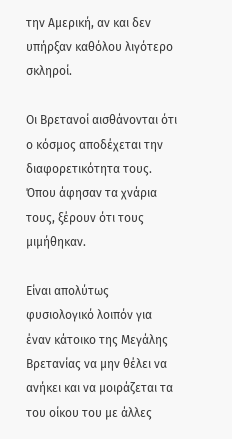την Αμερική, αν και δεν υπήρξαν καθόλου λιγότερο σκληροί.

Οι Βρετανοί αισθάνονται ότι ο κόσμος αποδέχεται την διαφορετικότητα τους. Όπου άφησαν τα χνάρια τους, ξέρουν ότι τους μιμήθηκαν.

Είναι απολύτως φυσιολογικό λοιπόν για έναν κάτοικο της Μεγάλης Βρετανίας να μην θέλει να ανήκει και να μοιράζεται τα του οίκου του με άλλες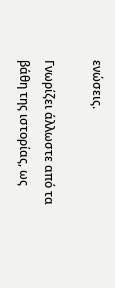ενώσεις.

Γνωρίζει άλλωστε από τα βάθη της ιστορίας, ως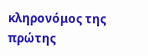κληρονόμος της πρώτης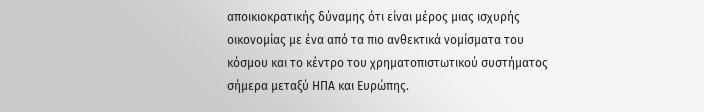αποικιοκρατικής δύναμης ότι είναι μέρος μιας ισχυρής οικονομίας με ένα από τα πιο ανθεκτικά νομίσματα του κόσμου και το κέντρο του χρηματοπιστωτικού συστήματος σήμερα μεταξύ ΗΠΑ και Ευρώπης.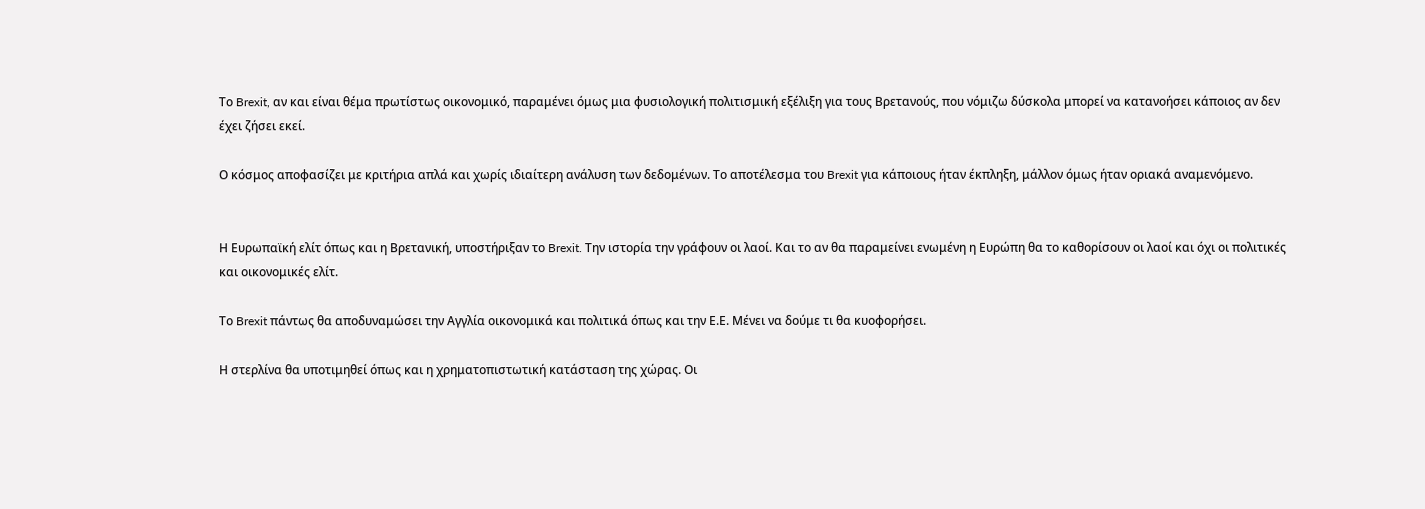Το Brexit, αν και είναι θέμα πρωτίστως οικονομικό, παραμένει όμως μια φυσιολογική πολιτισμική εξέλιξη για τους Βρετανούς, που νόμιζω δύσκολα μπορεί να κατανοήσει κάποιος αν δεν έχει ζήσει εκεί.

Ο κόσμος αποφασίζει με κριτήρια απλά και χωρίς ιδιαίτερη ανάλυση των δεδομένων. Το αποτέλεσμα του Brexit για κάποιους ήταν έκπληξη, μάλλον όμως ήταν οριακά αναμενόμενο.


Η Ευρωπαϊκή ελίτ όπως και η Βρετανική, υποστήριξαν το Brexit. Την ιστορία την γράφουν οι λαοί. Και το αν θα παραμείνει ενωμένη η Ευρώπη θα το καθορίσουν οι λαοί και όχι οι πολιτικές και οικονομικές ελίτ.

Το Brexit πάντως θα αποδυναμώσει την Αγγλία οικονομικά και πολιτικά όπως και την Ε.Ε. Μένει να δούμε τι θα κυοφορήσει.

Η στερλίνα θα υποτιμηθεί όπως και η χρηματοπιστωτική κατάσταση της χώρας. Οι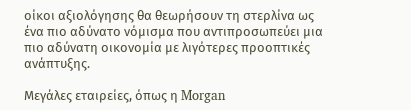οίκοι αξιολόγησης θα θεωρήσουν τη στερλίνα ως ένα πιο αδύνατο νόμισμα που αντιπροσωπεύει μια πιο αδύνατη οικονομία με λιγότερες προοπτικές ανάπτυξης.

Μεγάλες εταιρείες, όπως η Morgan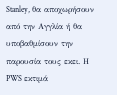Stanley, θα αποχωρήσουν από την Αγγλία ή θα υποβαθμίσουν την παρουσία τους εκει. Η PWS εκτιμά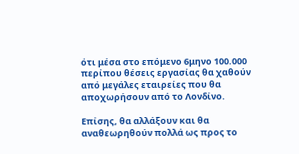ότι μέσα στο επόμενο 6μηνο 100.000 περίπου θέσεις εργασίας θα χαθούν από μεγάλες εταιρείες που θα αποχωρήσουν από το Λονδίνο.

Επίσης, θα αλλάξουν και θα αναθεωρηθούν πολλά ως προς το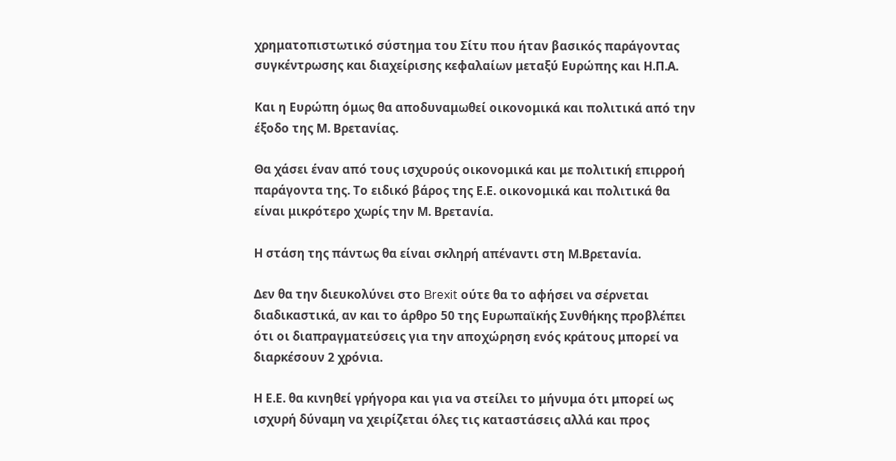χρηματοπιστωτικό σύστημα του Σίτυ που ήταν βασικός παράγοντας συγκέντρωσης και διαχείρισης κεφαλαίων μεταξύ Ευρώπης και Η.Π.Α.

Και η Ευρώπη όμως θα αποδυναμωθεί οικονομικά και πολιτικά από την έξοδο της Μ. Βρετανίας.

Θα χάσει έναν από τους ισχυρούς οικονομικά και με πολιτική επιρροή παράγοντα της. Το ειδικό βάρος της Ε.Ε. οικονομικά και πολιτικά θα είναι μικρότερο χωρίς την Μ. Βρετανία.

Η στάση της πάντως θα είναι σκληρή απέναντι στη Μ.Βρετανία.

Δεν θα την διευκολύνει στο Brexit ούτε θα το αφήσει να σέρνεται διαδικαστικά, αν και το άρθρο 50 της Ευρωπαϊκής Συνθήκης προβλέπει ότι οι διαπραγματεύσεις για την αποχώρηση ενός κράτους μπορεί να διαρκέσουν 2 χρόνια.

Η Ε.Ε. θα κινηθεί γρήγορα και για να στείλει το μήνυμα ότι μπορεί ως ισχυρή δύναμη να χειρίζεται όλες τις καταστάσεις αλλά και προς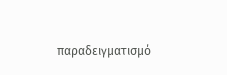παραδειγματισμό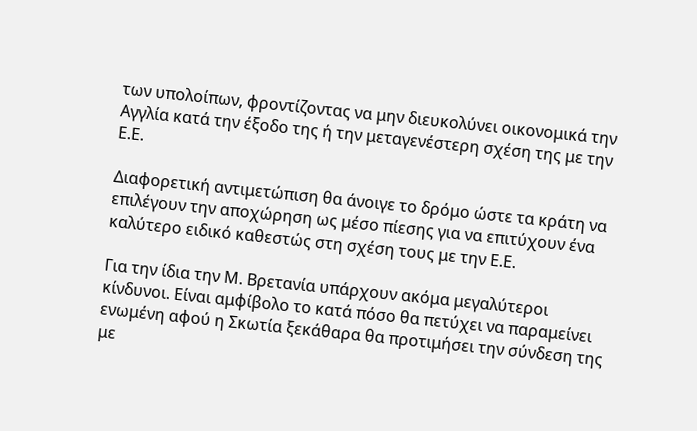των υπολοίπων, φροντίζοντας να μην διευκολύνει οικονομικά την Αγγλία κατά την έξοδο της ή την μεταγενέστερη σχέση της με την Ε.Ε.

Διαφορετική αντιμετώπιση θα άνοιγε το δρόμο ώστε τα κράτη να επιλέγουν την αποχώρηση ως μέσο πίεσης για να επιτύχουν ένα καλύτερο ειδικό καθεστώς στη σχέση τους με την Ε.Ε.

Για την ίδια την Μ. Βρετανία υπάρχουν ακόμα μεγαλύτεροι κίνδυνοι. Είναι αμφίβολο το κατά πόσο θα πετύχει να παραμείνει ενωμένη αφού η Σκωτία ξεκάθαρα θα προτιμήσει την σύνδεση της με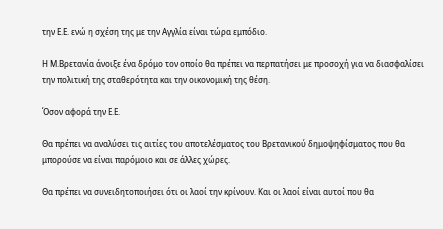την Ε.Ε. ενώ η σχέση της με την Αγγλία είναι τώρα εμπόδιο.

Η Μ.Βρετανία άνοιξε ένα δρόμο τον οποίο θα πρέπει να περπατήσει με προσοχή για να διασφαλίσει την πολιτική της σταθερότητα και την οικονομική της θέση.

Όσον αφορά την Ε.Ε.

Θα πρέπει να αναλύσει τις αιτίες του αποτελέσματος του Βρετανικού δημοψηφίσματος που θα μπορούσε να είναι παρόμοιο και σε άλλες χώρες.

Θα πρέπει να συνειδητοποιήσει ότι οι λαοί την κρίνουν. Και οι λαοί είναι αυτοί που θα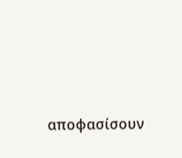αποφασίσουν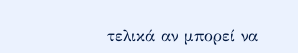τελικά αν μπορεί να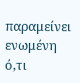παραμείνει ενωμένη ό,τι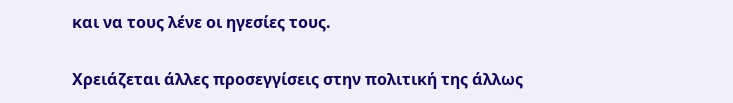και να τους λένε οι ηγεσίες τους.

Χρειάζεται άλλες προσεγγίσεις στην πολιτική της άλλως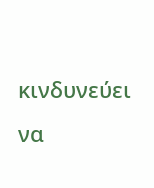κινδυνεύει να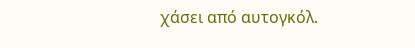χάσει από αυτογκόλ.